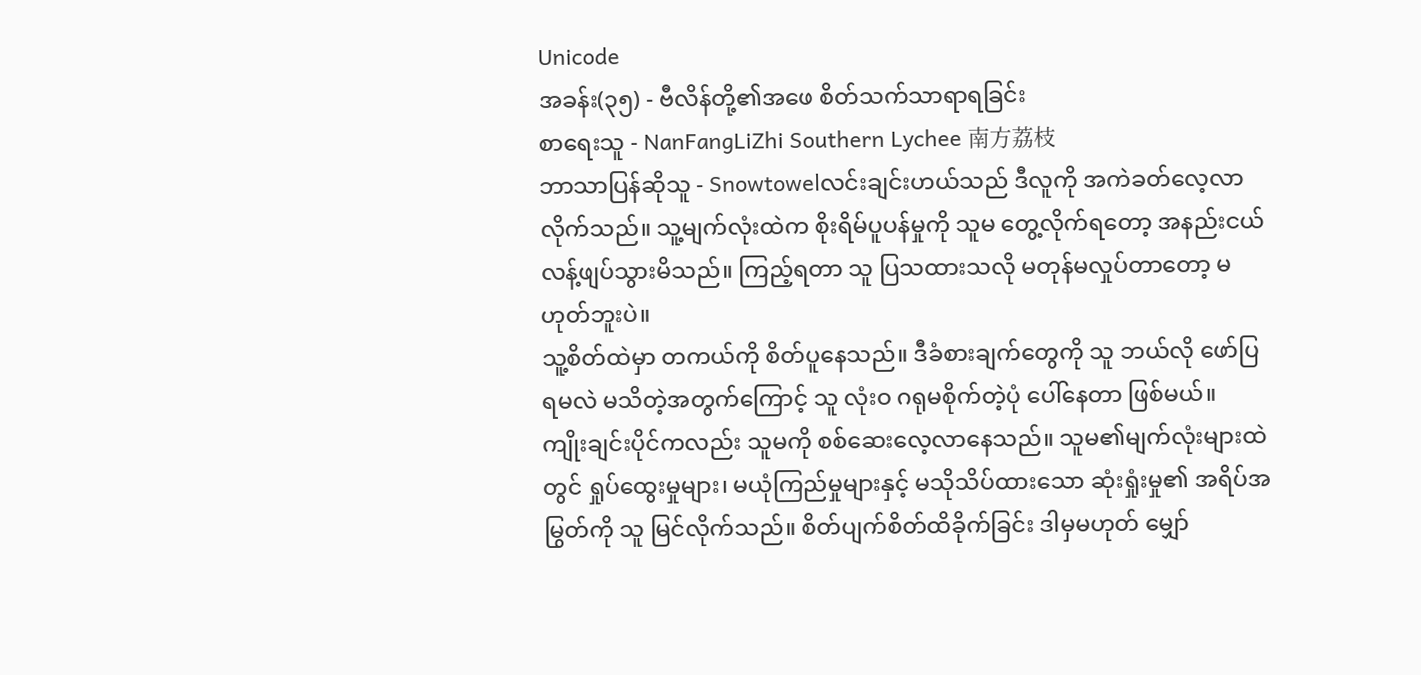Unicode
အခန်း(၃၅) - ဗီလိန်တို့၏အဖေ စိတ်သက်သာရာရခြင်း
စာရေးသူ - NanFangLiZhi Southern Lychee 南方荔枝
ဘာသာပြန်ဆိုသူ - Snowtowelလင်းချင်းဟယ်သည် ဒီလူကို အကဲခတ်လေ့လာလိုက်သည်။ သူ့မျက်လုံးထဲက စိုးရိမ်ပူပန်မှုကို သူမ တွေ့လိုက်ရတော့ အနည်းငယ် လန့်ဖျပ်သွားမိသည်။ ကြည့်ရတာ သူ ပြသထားသလို မတုန်မလှုပ်တာတော့ မဟုတ်ဘူးပဲ။
သူ့စိတ်ထဲမှာ တကယ်ကို စိတ်ပူနေသည်။ ဒီခံစားချက်တွေကို သူ ဘယ်လို ဖော်ပြရမလဲ မသိတဲ့အတွက်ကြောင့် သူ လုံးဝ ဂရုမစိုက်တဲ့ပုံ ပေါ်နေတာ ဖြစ်မယ်။
ကျိုးချင်းပိုင်ကလည်း သူမကို စစ်ဆေးလေ့လာနေသည်။ သူမ၏မျက်လုံးများထဲတွင် ရှုပ်ထွေးမှုများ၊ မယုံကြည်မှုများနှင့် မသိုသိပ်ထားသော ဆုံးရှုံးမှု၏ အရိပ်အမြွတ်ကို သူ မြင်လိုက်သည်။ စိတ်ပျက်စိတ်ထိခိုက်ခြင်း ဒါမှမဟုတ် မျှော်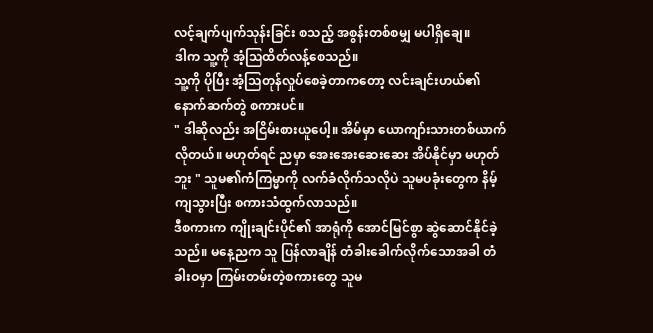လင့်ချက်ပျက်သုန်းခြင်း စသည့် အစွန်းတစ်စမျှ မပါရှိချေ။
ဒါက သူ့ကို အံ့သြထိတ်လန့်စေသည်။
သူ့ကို ပိုပြီး အံ့သြတုန်လှုပ်စေခဲ့တာကတော့ လင်းချင်းဟယ်၏ နောက်ဆက်တွဲ စကားပင်။
" ဒါဆိုလည်း အငြိမ်းစားယူပေါ့။ အိမ်မှာ ယောကျာ်းသားတစ်ယာက် လိုတယ်။ မဟုတ်ရင် ညမှာ အေးအေးဆေးဆေး အိပ်နိုင်မှာ မဟုတ်ဘူး " သူမ၏ကံကြမ္မာကို လက်ခံလိုက်သလိုပဲ သူမပခုံးတွေက နိမ့်ကျသွားပြီး စကားသံထွက်လာသည်။
ဒီစကားက ကျိုးချင်းပိုင်၏ အာရုံကို အောင်မြင်စွာ ဆွဲဆောင်နိုင်ခဲ့သည်။ မနေ့ညက သူ ပြန်လာချိန် တံခါးခေါက်လိုက်သောအခါ တံခါးဝမှာ ကြမ်းတမ်းတဲ့စကားတွေ သူမ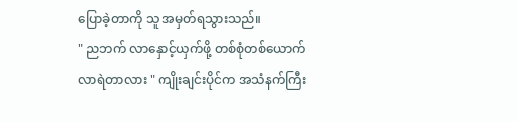ပြောခဲ့တာကို သူ အမှတ်ရသွားသည်။
" ညဘက် လာနှောင့်ယှက်ဖို့ တစ်စုံတစ်ယောက် လာရဲတာလား " ကျိုးချင်းပိုင်က အသံနက်ကြီး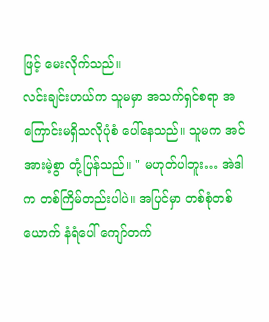ဖြင့် မေးလိုက်သည်။
လင်းချင်းဟယ်က သူမမှာ အသက်ရှင်စရာ အကြောင်းမရှိသလိုပုံစံ ပေါ်နေသည်။ သူမက အင်အားမဲ့စွာ တုံ့ပြန်သည်။ " မဟုတ်ပါဘူး… အဲဒါက တစ်ကြိမ်တည်းပါပဲ။ အပြင်မှာ တစ်စုံတစ်ယောက် နံရံပေါ် ကျော်တက်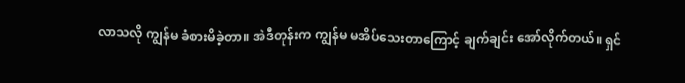လာသလို ကျွန်မ ခံစားမိခဲ့တာ။ အဲဒီတုန်းက ကျွန်မ မအိပ်သေးတာကြောင့် ချက်ချင်း အော်လိုက်တယ်။ ရှင်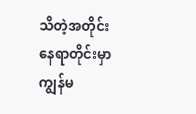သိတဲ့အတိုင်း နေရာတိုင်းမှာ ကျွန်မ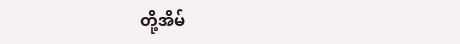တို့အိမ်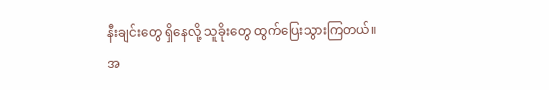နီးချင်းတွေ ရှိနေလို့ သူခိုးတွေ ထွက်ပြေးသွားကြတယ်။ အ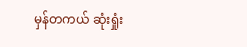မှန်တကယ် ဆုံးရှုံး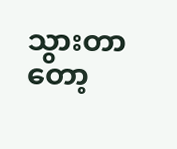သွားတာတော့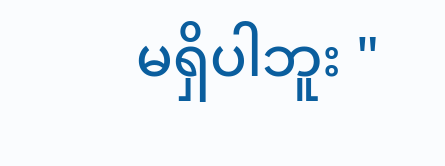မရှိပါဘူး "